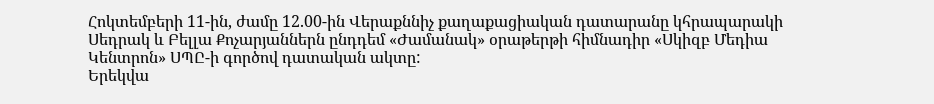Հոկտեմբերի 11-ին, ժամը 12.00-ին Վերաքննիչ քաղաքացիական դատարանը կհրապարակի Սեդրակ և Բելլա Քոչարյաններն ընդդեմ «Ժամանակ» օրաթերթի հիմնադիր «Սկիզբ Մեդիա Կենտրոն» ՍՊԸ-ի գործով դատական ակտը:
Երեկվա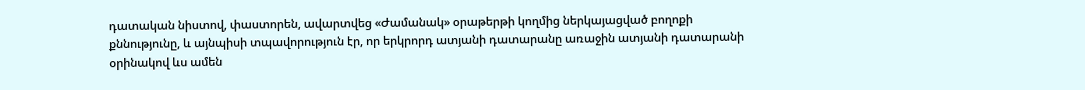դատական նիստով, փաստորեն, ավարտվեց «Ժամանակ» օրաթերթի կողմից ներկայացված բողոքի քննությունը, և այնպիսի տպավորություն էր, որ երկրորդ ատյանի դատարանը առաջին ատյանի դատարանի օրինակով ևս ամեն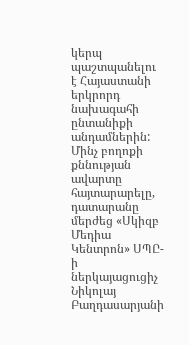կերպ պաշտպանելու է Հայաստանի երկրորդ նախագահի ընտանիքի անդամներին: Մինչ բողոքի քննության ավարտը հայտարարելը, դատարանը մերժեց «Սկիզբ Մեդիա Կենտրոն» ՍՊԸ-ի ներկայացուցիչ Նիկոլայ Բաղդասարյանի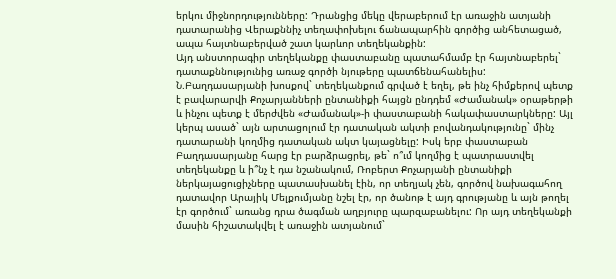երկու միջնորդությունները: Դրանցից մեկը վերաբերում էր առաջին ատյանի դատարանից Վերաքննիչ տեղափոխելու ճանապարհին գործից անհետացած, ապա հայտնաբերված շատ կարևոր տեղեկանքին:
Այդ անստորագիր տեղեկանքը փաստաբանը պատահմամբ էր հայտնաբերել` դատաքննությունից առաջ գործի նյութերը պատճենահանելիս: Ն.Բաղդասարյանի խոսքով` տեղեկանքում գրված է եղել, թե ինչ հիմքերով պետք է բավարարվի Քոչարյանների ընտանիքի հայցն ընդդեմ «Ժամանակ» օրաթերթի և ինչու պետք է մերժվեն «Ժամանակ»-ի փաստաբանի հակափաստարկները: Այլ կերպ ասած` այն արտացոլում էր դատական ակտի բովանդակությունը` մինչ դատարանի կողմից դատական ակտ կայացնելը: Իսկ երբ փաստաբան Բաղդասարյանը հարց էր բարձրացրել, թե` ո՞ւմ կողմից է պատրաստվել տեղեկանքը և ի՞նչ է դա նշանակում, Ռոբերտ Քոչարյանի ընտանիքի ներկայացուցիչները պատասխանել էին, որ տեղյակ չեն, գործով նախագահող դատավոր Արայիկ Մելքումյանը նշել էր, որ ծանոթ է այդ գրությանը և այն թողել էր գործում` առանց դրա ծագման աղբյուրը պարզաբանելու: Որ այդ տեղեկանքի մասին հիշատակվել է առաջին ատյանում`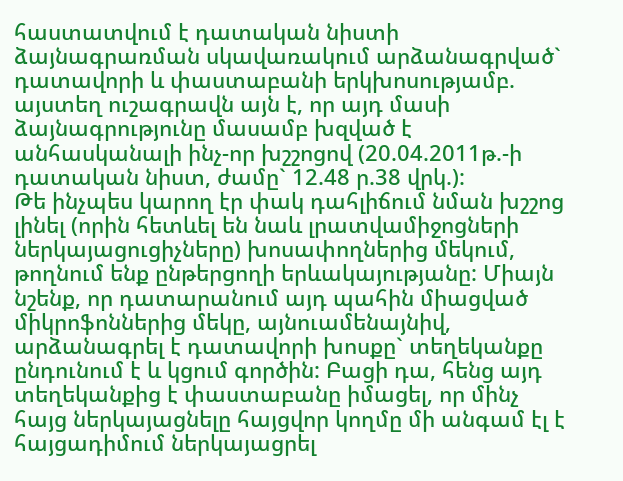հաստատվում է դատական նիստի ձայնագրառման սկավառակում արձանագրված` դատավորի և փաստաբանի երկխոսությամբ. այստեղ ուշագրավն այն է, որ այդ մասի ձայնագրությունը մասամբ խզված է անհասկանալի ինչ-որ խշշոցով (20.04.2011թ.-ի դատական նիստ, ժամը` 12.48 ր.38 վրկ.):
Թե ինչպես կարող էր փակ դահլիճում նման խշշոց լինել (որին հետևել են նաև լրատվամիջոցների ներկայացուցիչները) խոսափողներից մեկում, թողնում ենք ընթերցողի երևակայությանը: Միայն նշենք, որ դատարանում այդ պահին միացված միկրոֆոններից մեկը, այնուամենայնիվ, արձանագրել է դատավորի խոսքը` տեղեկանքը ընդունում է և կցում գործին: Բացի դա, հենց այդ տեղեկանքից է փաստաբանը իմացել, որ մինչ հայց ներկայացնելը հայցվոր կողմը մի անգամ էլ է հայցադիմում ներկայացրել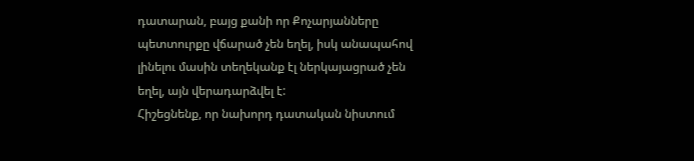դատարան, բայց քանի որ Քոչարյանները պետտուրքը վճարած չեն եղել, իսկ անապահով լինելու մասին տեղեկանք էլ ներկայացրած չեն եղել, այն վերադարձվել է:
Հիշեցնենք, որ նախորդ դատական նիստում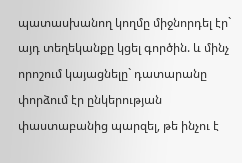պատասխանող կողմը միջնորդել էր` այդ տեղեկանքը կցել գործին. և մինչ որոշում կայացնելը` դատարանը փորձում էր ընկերության փաստաբանից պարզել, թե ինչու է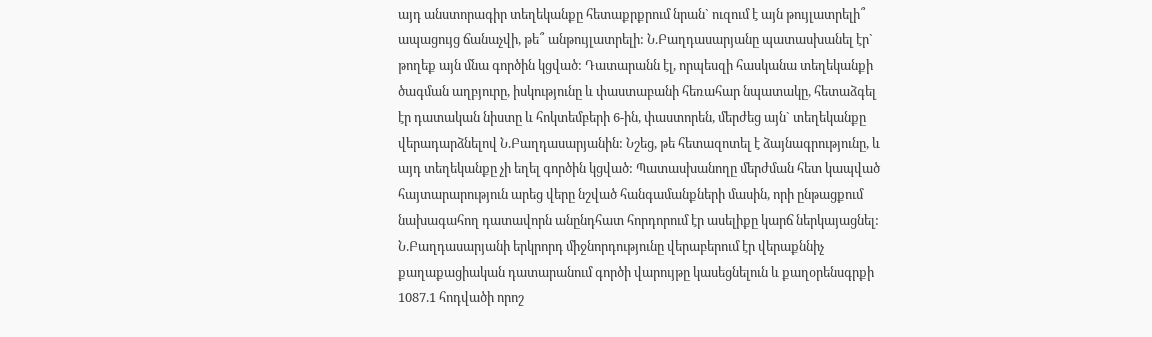այդ անստորագիր տեղեկանքը հետաքրքրում նրան` ուզում է այն թույլատրելի՞ ապացույց ճանաչվի, թե՞ անթույլատրելի: Ն.Բաղդասարյանը պատասխանել էր` թողեք այն մնա գործին կցված: Դատարանն էլ, որպեսզի հասկանա տեղեկանքի ծագման աղբյուրը, իսկությունը և փաստաբանի հեռահար նպատակը, հետաձգել էր դատական նիստը և հոկտեմբերի 6-ին, փաստորեն, մերժեց այն` տեղեկանքը վերադարձնելով Ն.Բաղդասարյանին: Նշեց, թե հետազոտել է ձայնագրությունը, և այդ տեղեկանքը չի եղել գործին կցված: Պատասխանողը մերժման հետ կապված հայտարարություն արեց վերը նշված հանգամանքների մասին, որի ընթացքում նախագահող դատավորն անընդհատ հորդորում էր ասելիքը կարճ ներկայացնել:
Ն.Բաղդասարյանի երկրորդ միջնորդությունը վերաբերում էր վերաքննիչ քաղաքացիական դատարանում գործի վարույթը կասեցնելուն և քաղօրենսգրքի 1087.1 հոդվածի որոշ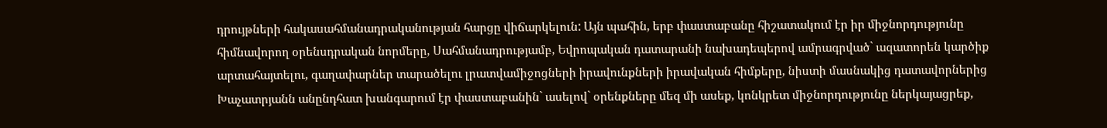դրույթների հակասահմանադրականության հարցը վիճարկելուն: Այն պահին, երբ փաստաբանը հիշատակում էր իր միջնորդությունը հիմնավորող օրենսդրական նորմերը, Սահմանադրությամբ, Եվրոպական դատարանի նախադեպերով ամրագրված` ազատորեն կարծիք արտահայտելու, գաղափարներ տարածելու լրատվամիջոցների իրավունքների իրավական հիմքերը, նիստի մասնակից դատավորներից Խաչատրյանն անընդհատ խանգարում էր փաստաբանին` ասելով` օրենքները մեզ մի ասեք, կոնկրետ միջնորդությունը ներկայացրեք,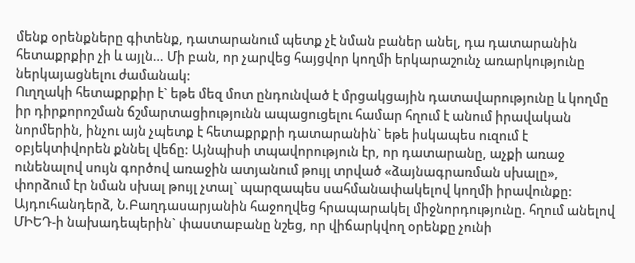մենք օրենքները գիտենք, դատարանում պետք չէ նման բաներ անել, դա դատարանին հետաքրքիր չի և այլն… Մի բան, որ չարվեց հայցվոր կողմի երկարաշունչ առարկությունը ներկայացնելու ժամանակ:
Ուղղակի հետաքրքիր է` եթե մեզ մոտ ընդունված է մրցակցային դատավարությունը և կողմը իր դիրքորոշման ճշմարտացիությունն ապացուցելու համար հղում է անում իրավական նորմերին, ինչու այն չպետք է հետաքրքրի դատարանին` եթե իսկապես ուզում է օբյեկտիվորեն քննել վեճը: Այնպիսի տպավորություն էր, որ դատարանը, աչքի առաջ ունենալով սույն գործով առաջին ատյանում թույլ տրված «ձայնագրառման սխալը», փորձում էր նման սխալ թույլ չտալ` պարզապես սահմանափակելով կողմի իրավունքը:
Այդուհանդերձ, Ն.Բաղդասարյանին հաջողվեց հրապարակել միջնորդությունը. հղում անելով ՄԻԵԴ-ի նախադեպերին` փաստաբանը նշեց, որ վիճարկվող օրենքը չունի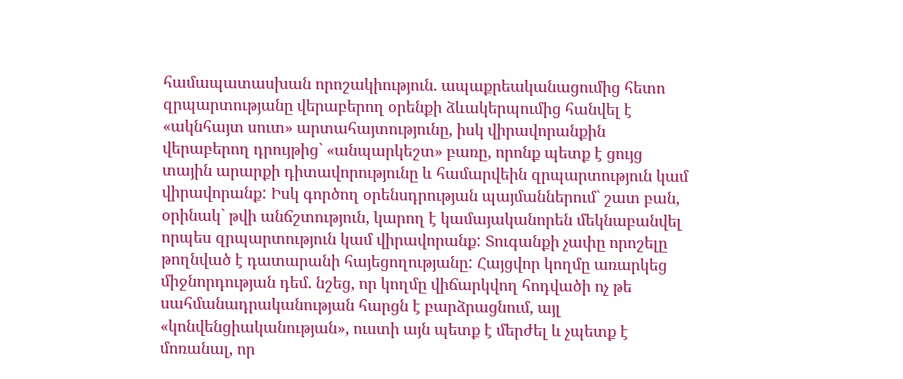համապատասխան որոշակիություն. ապաքրեականացումից հետո զրպարտությանը վերաբերող օրենքի ձևակերպումից հանվել է «ակնհայտ սուտ» արտահայտությունը, իսկ վիրավորանքին վերաբերող դրույթից` «անպարկեշտ» բառը, որոնք պետք է ցույց տային արարքի դիտավորությունը և համարվեին զրպարտություն կամ վիրավորանք: Իսկ գործող օրենսդրության պայմաններում` շատ բան, օրինակ` թվի անճշտություն, կարող է կամայականորեն մեկնաբանվել որպես զրպարտություն կամ վիրավորանք: Տուգանքի չափը որոշելը թողնված է դատարանի հայեցողությանը: Հայցվոր կողմը առարկեց միջնորդության դեմ. նշեց, որ կողմը վիճարկվող հոդվածի ոչ թե սահմանադրականության հարցն է բարձրացնում, այլ «կոնվենցիականության», ուստի այն պետք է մերժել և չպետք է մոռանալ, որ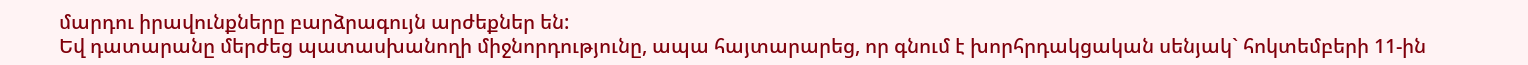մարդու իրավունքները բարձրագույն արժեքներ են:
Եվ դատարանը մերժեց պատասխանողի միջնորդությունը, ապա հայտարարեց, որ գնում է խորհրդակցական սենյակ` հոկտեմբերի 11-ին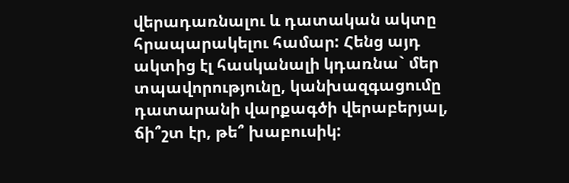վերադառնալու և դատական ակտը հրապարակելու համար: Հենց այդ ակտից էլ հասկանալի կդառնա` մեր տպավորությունը, կանխազգացումը դատարանի վարքագծի վերաբերյալ, ճի՞շտ էր, թե՞ խաբուսիկ: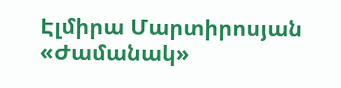Էլմիրա Մարտիրոսյան
«Ժամանակ»